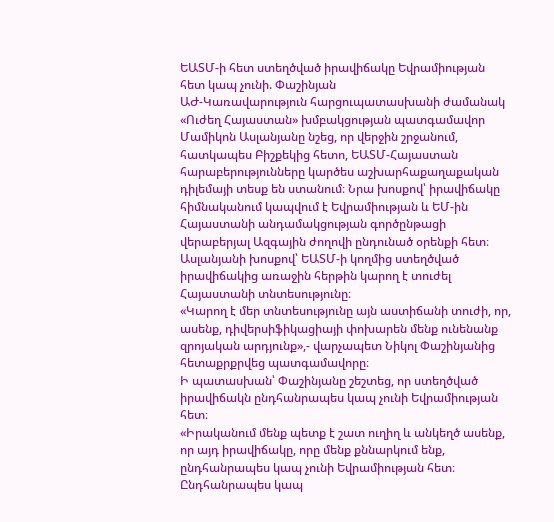ԵԱՏՄ-ի հետ ստեղծված իրավիճակը Եվրամիության հետ կապ չունի. Փաշինյան
ԱԺ-Կառավարություն հարցուպատասխանի ժամանակ «Ուժեղ Հայաստան» խմբակցության պատգամավոր Մամիկոն Ասլանյանը նշեց, որ վերջին շրջանում, հատկապես Բիշքեկից հետո, ԵԱՏՄ-Հայաստան հարաբերությունները կարծես աշխարհաքաղաքական դիլեմայի տեսք են ստանում։ Նրա խոսքով՝ իրավիճակը հիմնականում կապվում է Եվրամիության և ԵՄ-ին Հայաստանի անդամակցության գործընթացի վերաբերյալ Ազգային ժողովի ընդունած օրենքի հետ։
Ասլանյանի խոսքով՝ ԵԱՏՄ-ի կողմից ստեղծված իրավիճակից առաջին հերթին կարող է տուժել Հայաստանի տնտեսությունը։
«Կարող է մեր տնտեսությունը այն աստիճանի տուժի, որ, ասենք, դիվերսիֆիկացիայի փոխարեն մենք ունենանք զրոյական արդյունք»,- վարչապետ Նիկոլ Փաշինյանից հետաքրքրվեց պատգամավորը։
Ի պատասխան՝ Փաշինյանը շեշտեց, որ ստեղծված իրավիճակն ընդհանրապես կապ չունի Եվրամիության հետ։
«Իրականում մենք պետք է շատ ուղիղ և անկեղծ ասենք, որ այդ իրավիճակը, որը մենք քննարկում ենք, ընդհանրապես կապ չունի Եվրամիության հետ։ Ընդհանրապես կապ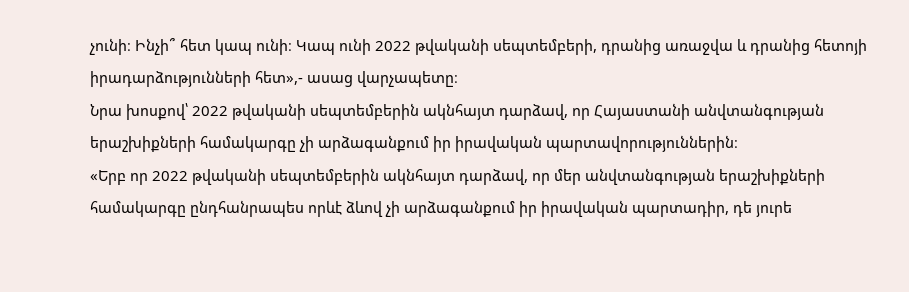չունի։ Ինչի՞ հետ կապ ունի։ Կապ ունի 2022 թվականի սեպտեմբերի, դրանից առաջվա և դրանից հետոյի իրադարձությունների հետ»,- ասաց վարչապետը։
Նրա խոսքով՝ 2022 թվականի սեպտեմբերին ակնհայտ դարձավ, որ Հայաստանի անվտանգության երաշխիքների համակարգը չի արձագանքում իր իրավական պարտավորություններին։
«Երբ որ 2022 թվականի սեպտեմբերին ակնհայտ դարձավ, որ մեր անվտանգության երաշխիքների համակարգը ընդհանրապես որևէ ձևով չի արձագանքում իր իրավական պարտադիր, դե յուրե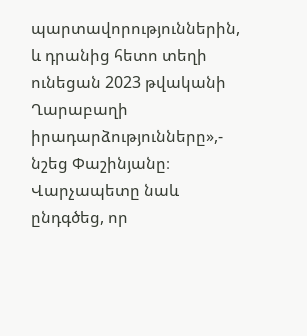պարտավորություններին, և դրանից հետո տեղի ունեցան 2023 թվականի Ղարաբաղի իրադարձությունները»,- նշեց Փաշինյանը։
Վարչապետը նաև ընդգծեց, որ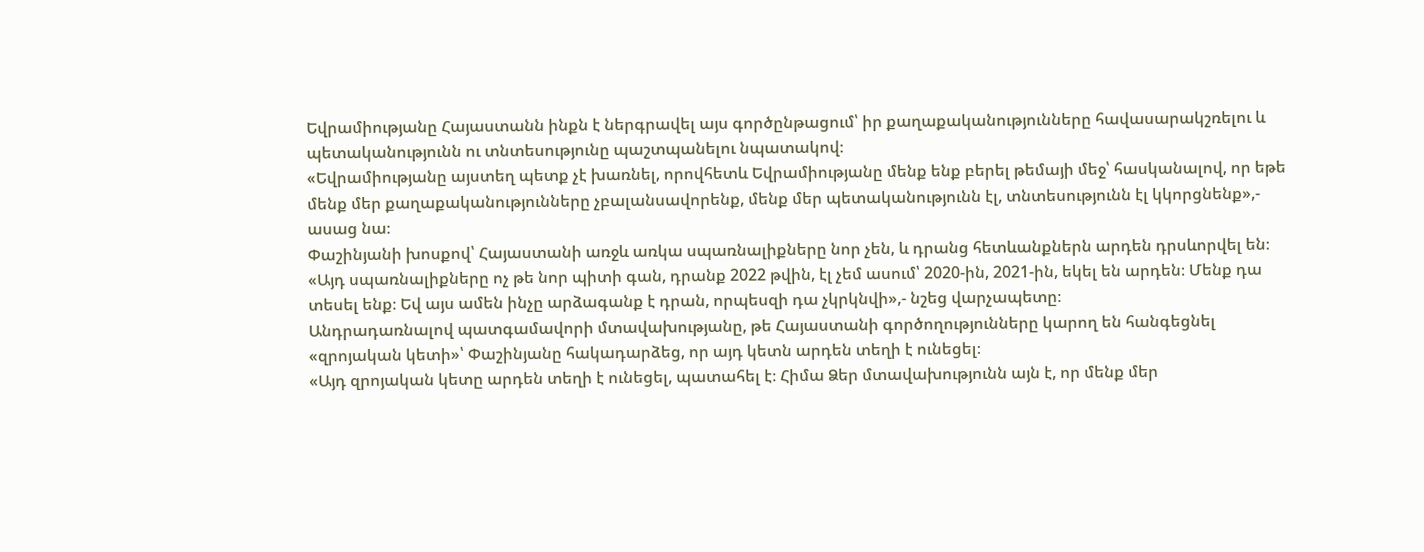Եվրամիությանը Հայաստանն ինքն է ներգրավել այս գործընթացում՝ իր քաղաքականությունները հավասարակշռելու և պետականությունն ու տնտեսությունը պաշտպանելու նպատակով։
«Եվրամիությանը այստեղ պետք չէ խառնել, որովհետև Եվրամիությանը մենք ենք բերել թեմայի մեջ՝ հասկանալով, որ եթե մենք մեր քաղաքականությունները չբալանսավորենք, մենք մեր պետականությունն էլ, տնտեսությունն էլ կկորցնենք»,- ասաց նա։
Փաշինյանի խոսքով՝ Հայաստանի առջև առկա սպառնալիքները նոր չեն, և դրանց հետևանքներն արդեն դրսևորվել են։
«Այդ սպառնալիքները ոչ թե նոր պիտի գան, դրանք 2022 թվին, էլ չեմ ասում՝ 2020-ին, 2021-ին, եկել են արդեն։ Մենք դա տեսել ենք։ Եվ այս ամեն ինչը արձագանք է դրան, որպեսզի դա չկրկնվի»,- նշեց վարչապետը։
Անդրադառնալով պատգամավորի մտավախությանը, թե Հայաստանի գործողությունները կարող են հանգեցնել «զրոյական կետի»՝ Փաշինյանը հակադարձեց, որ այդ կետն արդեն տեղի է ունեցել։
«Այդ զրոյական կետը արդեն տեղի է ունեցել, պատահել է։ Հիմա Ձեր մտավախությունն այն է, որ մենք մեր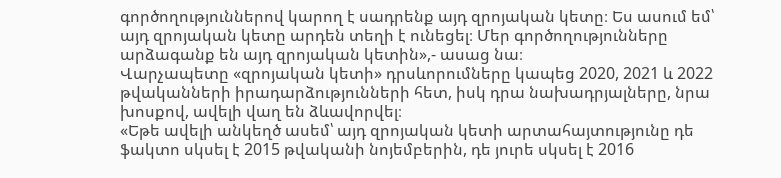գործողություններով կարող է սադրենք այդ զրոյական կետը։ Ես ասում եմ՝ այդ զրոյական կետը արդեն տեղի է ունեցել։ Մեր գործողությունները արձագանք են այդ զրոյական կետին»,- ասաց նա։
Վարչապետը «զրոյական կետի» դրսևորումները կապեց 2020, 2021 և 2022 թվականների իրադարձությունների հետ, իսկ դրա նախադրյալները, նրա խոսքով, ավելի վաղ են ձևավորվել։
«Եթե ավելի անկեղծ ասեմ՝ այդ զրոյական կետի արտահայտությունը դե ֆակտո սկսել է 2015 թվականի նոյեմբերին, դե յուրե սկսել է 2016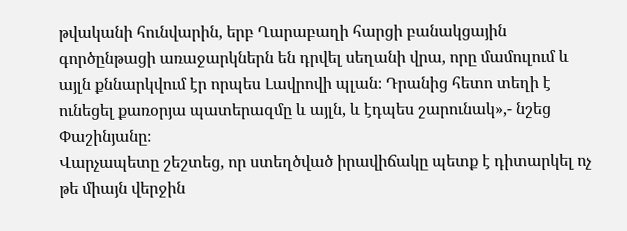թվականի հունվարին, երբ Ղարաբաղի հարցի բանակցային գործընթացի առաջարկներն են դրվել սեղանի վրա, որը մամուլում և այլն քննարկվում էր որպես Լավրովի պլան։ Դրանից հետո տեղի է ունեցել քառօրյա պատերազմը և այլն, և էդպես շարունակ»,- նշեց Փաշինյանը։
Վարչապետը շեշտեց, որ ստեղծված իրավիճակը պետք է դիտարկել ոչ թե միայն վերջին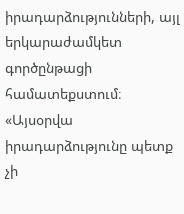իրադարձությունների, այլ երկարաժամկետ գործընթացի համատեքստում։
«Այսօրվա իրադարձությունը պետք չի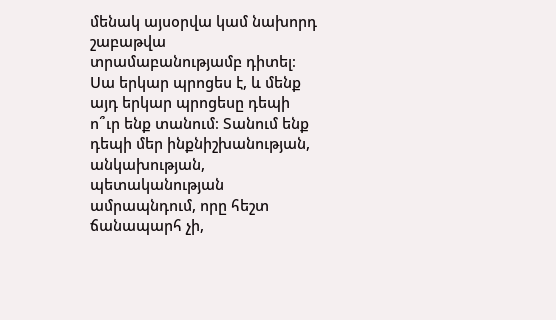մենակ այսօրվա կամ նախորդ շաբաթվա տրամաբանությամբ դիտել։ Սա երկար պրոցես է, և մենք այդ երկար պրոցեսը դեպի ո՞ւր ենք տանում։ Տանում ենք դեպի մեր ինքնիշխանության, անկախության, պետականության ամրապնդում, որը հեշտ ճանապարհ չի,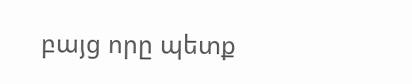բայց որը պետք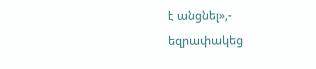է անցնել»,- եզրափակեց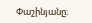Փաշինյանը։